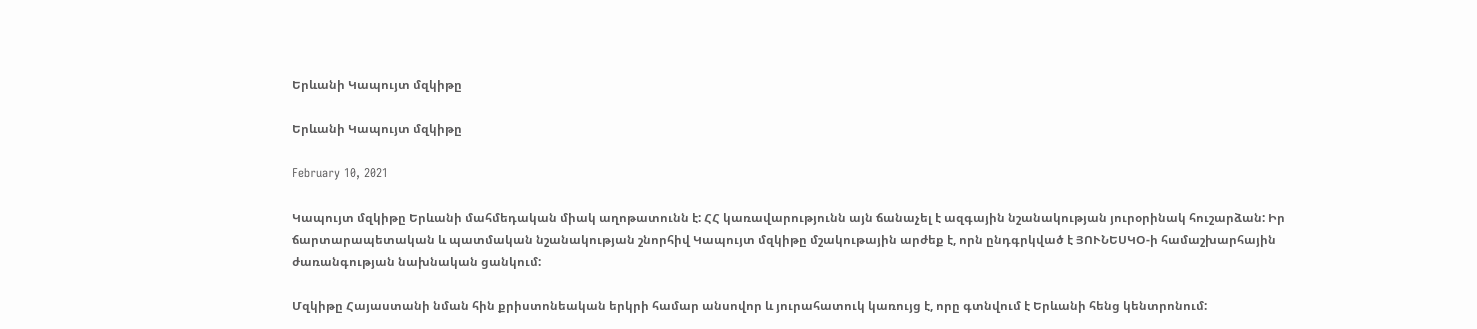Երևանի Կապույտ մզկիթը

Երևանի Կապույտ մզկիթը

February 10, 2021

Կապույտ մզկիթը Երևանի մահմեդական միակ աղոթատունն է: ՀՀ կառավարությունն այն ճանաչել է ազգային նշանակության յուրօրինակ հուշարձան: Իր ճարտարապետական և պատմական նշանակության շնորհիվ Կապույտ մզկիթը մշակութային արժեք է, որն ընդգրկված է ՅՈՒՆԵՍԿՕ-ի համաշխարհային ժառանգության նախնական ցանկում:

Մզկիթը Հայաստանի նման հին քրիստոնեական երկրի համար անսովոր և յուրահատուկ կառույց է, որը գտնվում է Երևանի հենց կենտրոնում: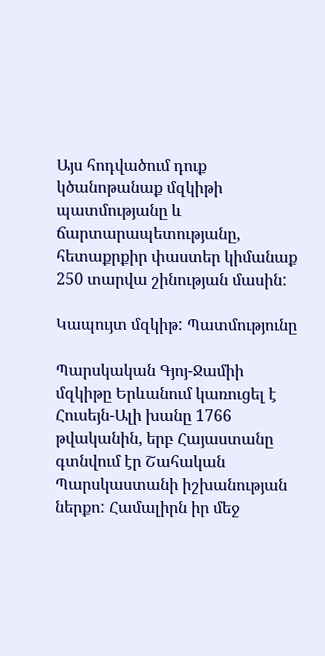Այս հոդվածում դուք կծանոթանաք մզկիթի պատմությանը և ճարտարապետությանը, հետաքրքիր փաստեր կիմանաք 250 տարվա շինության մասին:

Կապույտ մզկիթ: Պատմությունը

Պարսկական Գյոյ-Ջամիի մզկիթը Երևանում կառուցել է Հուսեյն-Ալի խանը 1766 թվականին, երբ Հայաստանը գտնվում էր Շահական Պարսկաստանի իշխանության ներքո: Համալիրն իր մեջ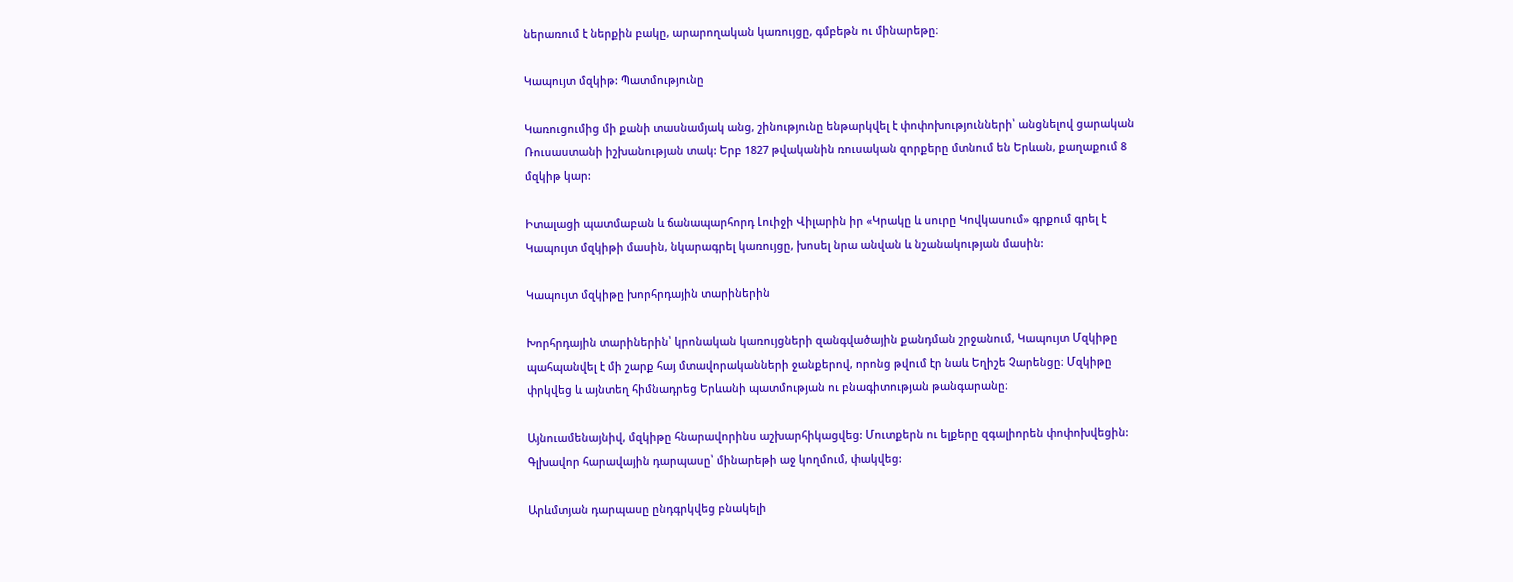ներառում է ներքին բակը, արարողական կառույցը, գմբեթն ու մինարեթը։

Կապույտ մզկիթ: Պատմությունը

Կառուցումից մի քանի տասնամյակ անց, շինությունը ենթարկվել է փոփոխությունների՝ անցնելով ցարական Ռուսաստանի իշխանության տակ: Երբ 1827 թվականին ռուսական զորքերը մտնում են Երևան, քաղաքում 8 մզկիթ կար:

Իտալացի պատմաբան և ճանապարհորդ Լուիջի Վիլարին իր «Կրակը և սուրը Կովկասում» գրքում գրել է Կապույտ մզկիթի մասին, նկարագրել կառույցը, խոսել նրա անվան և նշանակության մասին:

Կապույտ մզկիթը խորհրդային տարիներին

Խորհրդային տարիներին՝ կրոնական կառույցների զանգվածային քանդման շրջանում, Կապույտ Մզկիթը պահպանվել է մի շարք հայ մտավորականների ջանքերով, որոնց թվում էր նաև Եղիշե Չարենցը։ Մզկիթը փրկվեց և այնտեղ հիմնադրեց Երևանի պատմության ու բնագիտության թանգարանը։

Այնուամենայնիվ, մզկիթը հնարավորինս աշխարհիկացվեց: Մուտքերն ու ելքերը զգալիորեն փոփոխվեցին: Գլխավոր հարավային դարպասը՝ մինարեթի աջ կողմում, փակվեց:

Արևմտյան դարպասը ընդգրկվեց բնակելի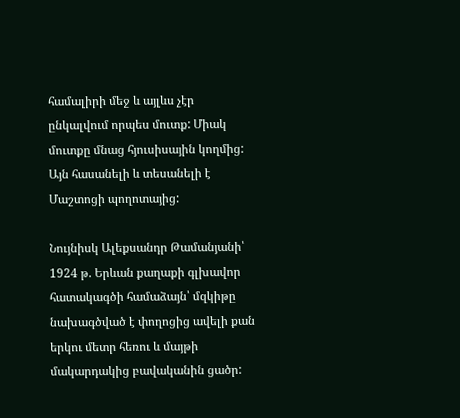համալիրի մեջ և այլևս չէր ընկալվում որպես մուտք: Միակ մուտքը մնաց հյուսիսային կողմից: Այն հասանելի և տեսանելի է Մաշտոցի պողոտայից:

Նույնիսկ Ալեքսանդր Թամանյանի՝ 1924 թ. Երևան քաղաքի գլխավոր հատակագծի համաձայն՝ մզկիթը նախագծված է փողոցից ավելի քան երկու մետր հեռու և մայթի մակարդակից բավականին ցածր: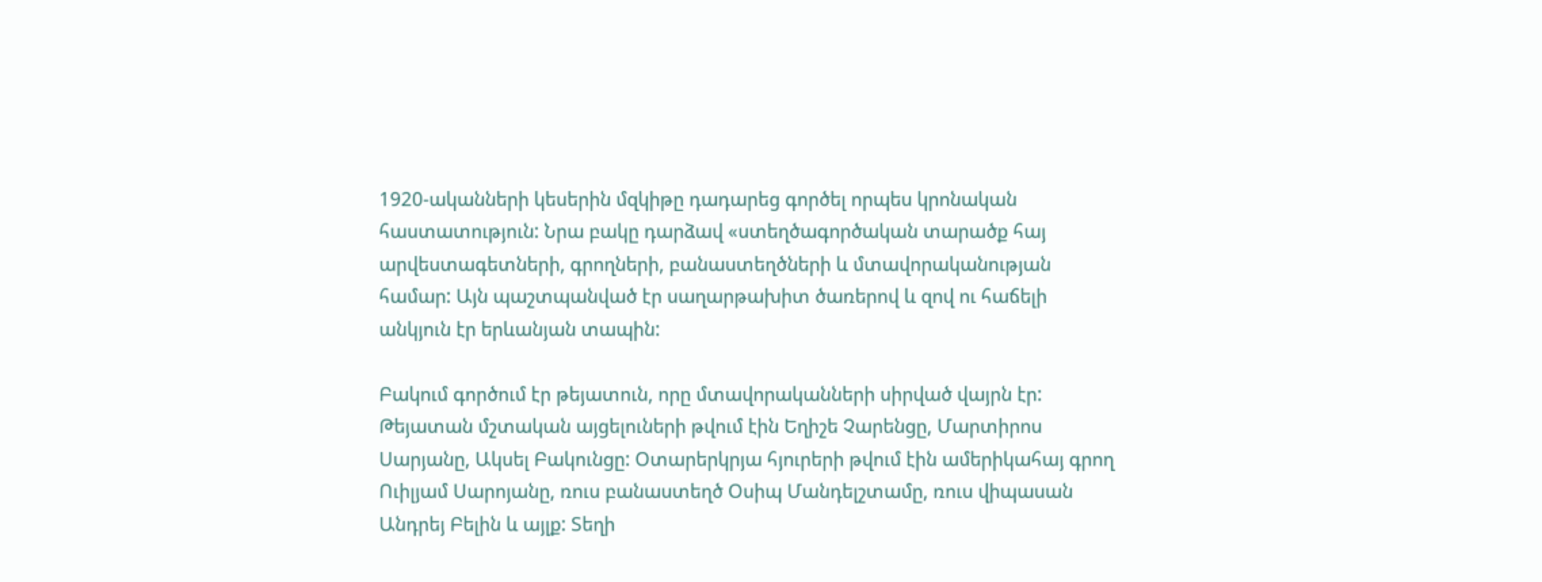1920-ականների կեսերին մզկիթը դադարեց գործել որպես կրոնական հաստատություն: Նրա բակը դարձավ «ստեղծագործական տարածք հայ արվեստագետների, գրողների, բանաստեղծների և մտավորականության համար: Այն պաշտպանված էր սաղարթախիտ ծառերով և զով ու հաճելի անկյուն էր երևանյան տապին:

Բակում գործում էր թեյատուն, որը մտավորականների սիրված վայրն էր: Թեյատան մշտական այցելուների թվում էին Եղիշե Չարենցը, Մարտիրոս Սարյանը, Ակսել Բակունցը: Օտարերկրյա հյուրերի թվում էին ամերիկահայ գրող Ուիլյամ Սարոյանը, ռուս բանաստեղծ Օսիպ Մանդելշտամը, ռուս վիպասան Անդրեյ Բելին և այլք: Տեղի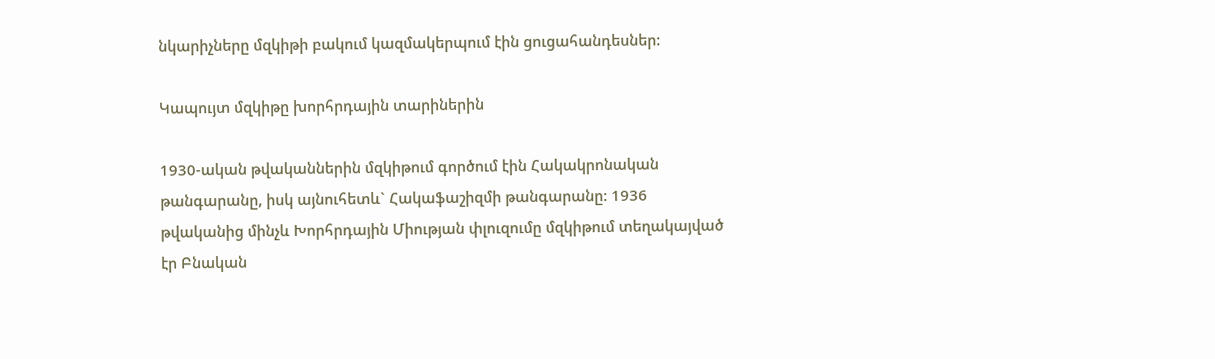նկարիչները մզկիթի բակում կազմակերպում էին ցուցահանդեսներ:

Կապույտ մզկիթը խորհրդային տարիներին

1930-ական թվականներին մզկիթում գործում էին Հակակրոնական թանգարանը, իսկ այնուհետև` Հակաֆաշիզմի թանգարանը: 1936 թվականից մինչև Խորհրդային Միության փլուզումը մզկիթում տեղակայված էր Բնական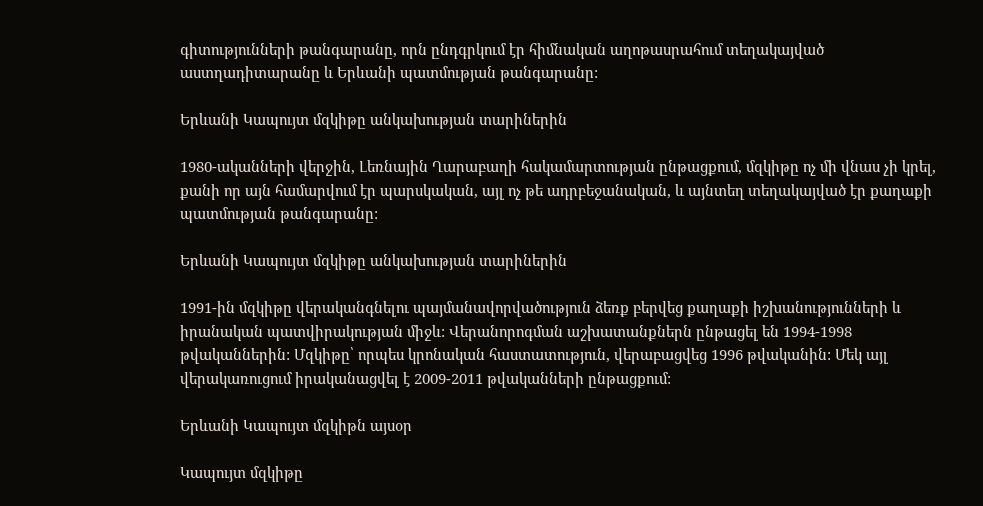գիտությունների թանգարանը, որն ընդգրկում էր հիմնական աղոթասրահում տեղակայված աստղադիտարանը և Երևանի պատմության թանգարանը:

Երևանի Կապույտ մզկիթը անկախության տարիներին

1980-ականների վերջին, Լեռնային Ղարաբաղի հակամարտության ընթացքում, մզկիթը ոչ մի վնաս չի կրել, քանի որ այն համարվում էր պարսկական, այլ ոչ թե ադրբեջանական, և այնտեղ տեղակայված էր քաղաքի պատմության թանգարանը:

Երևանի Կապույտ մզկիթը անկախության տարիներին

1991-ին մզկիթը վերականգնելու պայմանավորվածություն ձեռք բերվեց քաղաքի իշխանությունների և իրանական պատվիրակության միջև: Վերանորոգման աշխատանքներն ընթացել են 1994-1998 թվականներին: Մզկիթը՝ որպես կրոնական հաստատություն, վերաբացվեց 1996 թվականին: Մեկ այլ վերակառուցում իրականացվել է 2009-2011 թվականների ընթացքում:

Երևանի Կապույտ մզկիթն այսօր

Կապույտ մզկիթը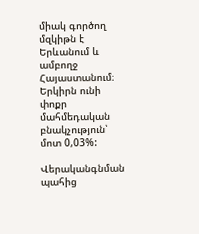միակ գործող մզկիթն է Երևանում և ամբողջ Հայաստանում։ Երկիրն ունի փոքր մահմեդական բնակչություն՝ մոտ 0,03%:

Վերականգնման պահից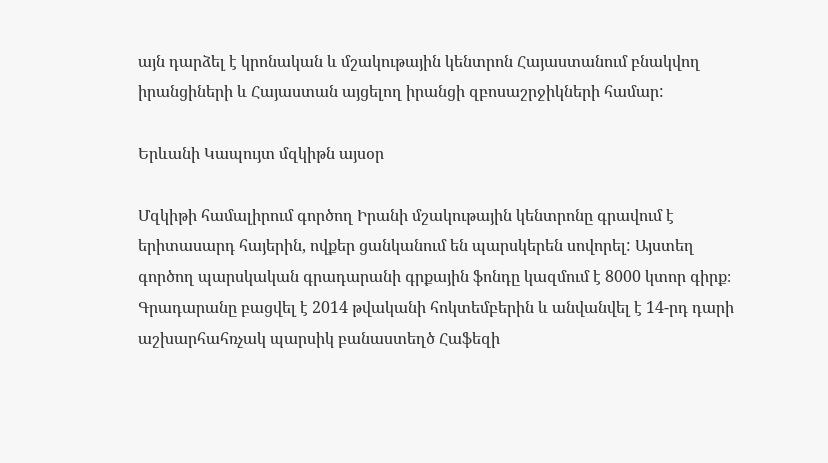այն դարձել է կրոնական և մշակութային կենտրոն Հայաստանում բնակվող իրանցիների և Հայաստան այցելող իրանցի զբոսաշրջիկների համար:

Երևանի Կապույտ մզկիթն այսօր

Մզկիթի համալիրում գործող Իրանի մշակութային կենտրոնը գրավում է երիտասարդ հայերին, ովքեր ցանկանում են պարսկերեն սովորել: Այստեղ գործող պարսկական գրադարանի գրքային ֆոնդը կազմում է 8000 կտոր գիրք։ Գրադարանը բացվել է 2014 թվականի հոկտեմբերին և անվանվել է 14-րդ դարի աշխարհահռչակ պարսիկ բանաստեղծ Հաֆեզի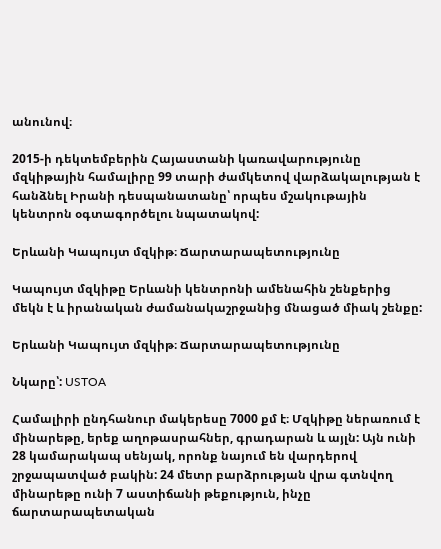անունով։

2015-ի դեկտեմբերին Հայաստանի կառավարությունը մզկիթային համալիրը 99 տարի ժամկետով վարձակալության է հանձնել Իրանի դեսպանատանը՝ որպես մշակութային կենտրոն օգտագործելու նպատակով:

Երևանի Կապույտ մզկիթ։ Ճարտարապետությունը

Կապույտ մզկիթը Երևանի կենտրոնի ամենահին շենքերից մեկն է և իրանական ժամանակաշրջանից մնացած միակ շենքը:

Երևանի Կապույտ մզկիթ։ Ճարտարապետությունը

Նկարը՝: USTOA

Համալիրի ընդհանուր մակերեսը 7000 քմ է։ Մզկիթը ներառում է մինարեթը, երեք աղոթասրահներ, գրադարան և այլն: Այն ունի 28 կամարակապ սենյակ, որոնք նայում են վարդերով շրջապատված բակին: 24 մետր բարձրության վրա գտնվող մինարեթը ունի 7 աստիճանի թեքություն, ինչը ճարտարապետական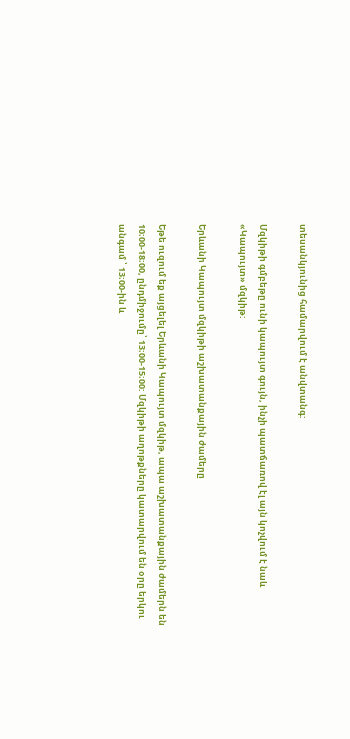տեսանկյունից համարվում է անվտանգ:

Մզկիթի գմբեթը ունի կապույտ գույն, ինչի պատճառով էլ այն կոչվում է նաև «Կապույտ» մզկիթ:

Երևանի Կապույտ մզկիթի աշխատանքային ժամերը

Եթե ուզում եք այցելել Երևանի Կապույտ մզկիթ, ապա աշխատանքային ժամերն են 10։00-18։00, ընդմիջումը՝ 13։00-15։00: Մզկիթի աղոթքները կատարվում են օրը երկու անգամ ՝ 13։00-ին և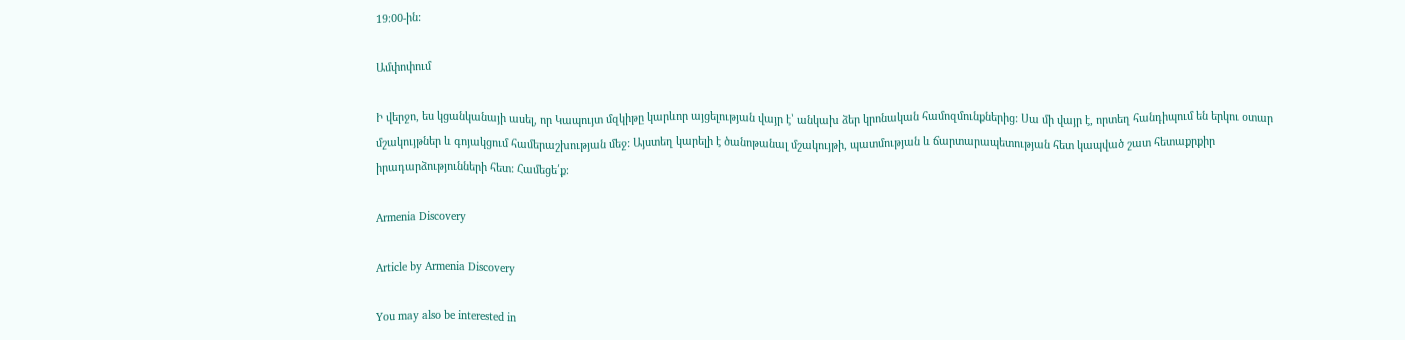19։00-ին:

Ամփոփում

Ի վերջո, ես կցանկանայի ասել, որ Կապույտ մզկիթը կարևոր այցելության վայր է՝ անկախ ձեր կրոնական համոզմունքներից: Սա մի վայր է, որտեղ հանդիպում են երկու օտար մշակույթներ և գոյակցում համերաշխության մեջ: Այստեղ կարելի է ծանոթանալ մշակույթի, պատմության և ճարտարապետության հետ կապված շատ հետաքրքիր իրադարձությունների հետ: Համեցե՛ք։

Armenia Discovery

Article by Armenia Discovery

You may also be interested in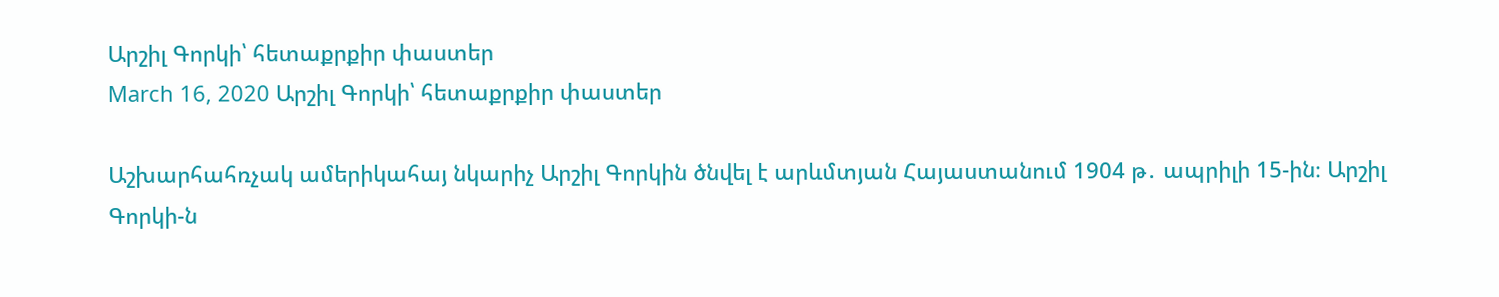Արշիլ Գորկի՝ հետաքրքիր փաստեր
March 16, 2020 Արշիլ Գորկի՝ հետաքրքիր փաստեր

Աշխարհահռչակ ամերիկահայ նկարիչ Արշիլ Գորկին ծնվել է արևմտյան Հայաստանում 1904 թ․ ապրիլի 15-ին։ Արշիլ Գորկի-ն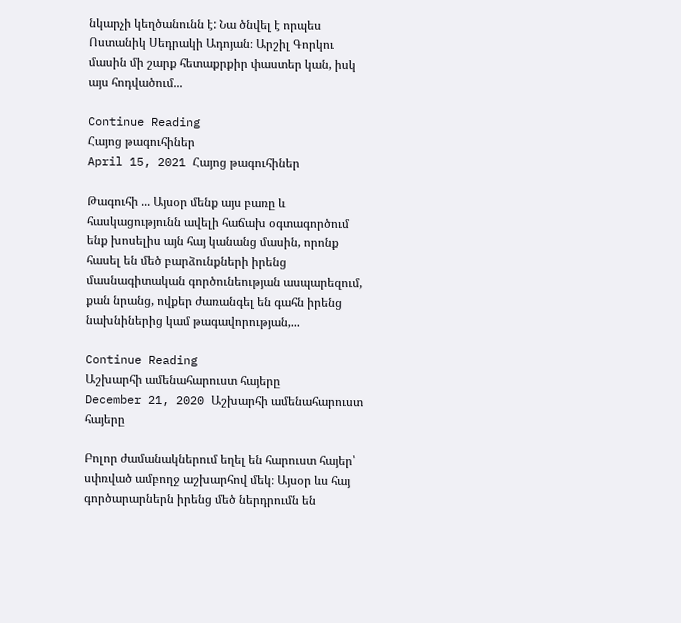նկարչի կեղծանունն է: Նա ծնվել է որպես Ոստանիկ Սեդրակի Ադոյան։ Արշիլ Գորկու մասին մի շարք հետաքրքիր փաստեր կան, իսկ այս հոդվածում...

Continue Reading
Հայոց թագուհիներ
April 15, 2021 Հայոց թագուհիներ

Թագուհի ... Այսօր մենք այս բառը և հասկացությունն ավելի հաճախ օգտագործում ենք խոսելիս այն հայ կանանց մասին, որոնք հասել են մեծ բարձունքների իրենց մասնագիտական գործունեության ասպարեզում, քան նրանց, ովքեր ժառանգել են գահն իրենց նախնիներից կամ թագավորության,...

Continue Reading
Աշխարհի ամենահարուստ հայերը
December 21, 2020 Աշխարհի ամենահարուստ հայերը

Բոլոր ժամանակներում եղել են հարուստ հայեր՝ սփռված ամբողջ աշխարհով մեկ։ Այսօր ևս հայ գործարարներն իրենց մեծ ներդրումն են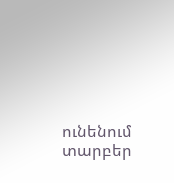ունենում տարբեր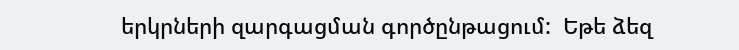երկրների զարգացման գործընթացում:  Եթե ձեզ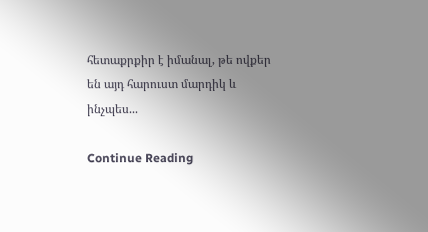հետաքրքիր է իմանալ, թե ովքեր են այդ հարուստ մարդիկ և ինչպես...

Continue Reading